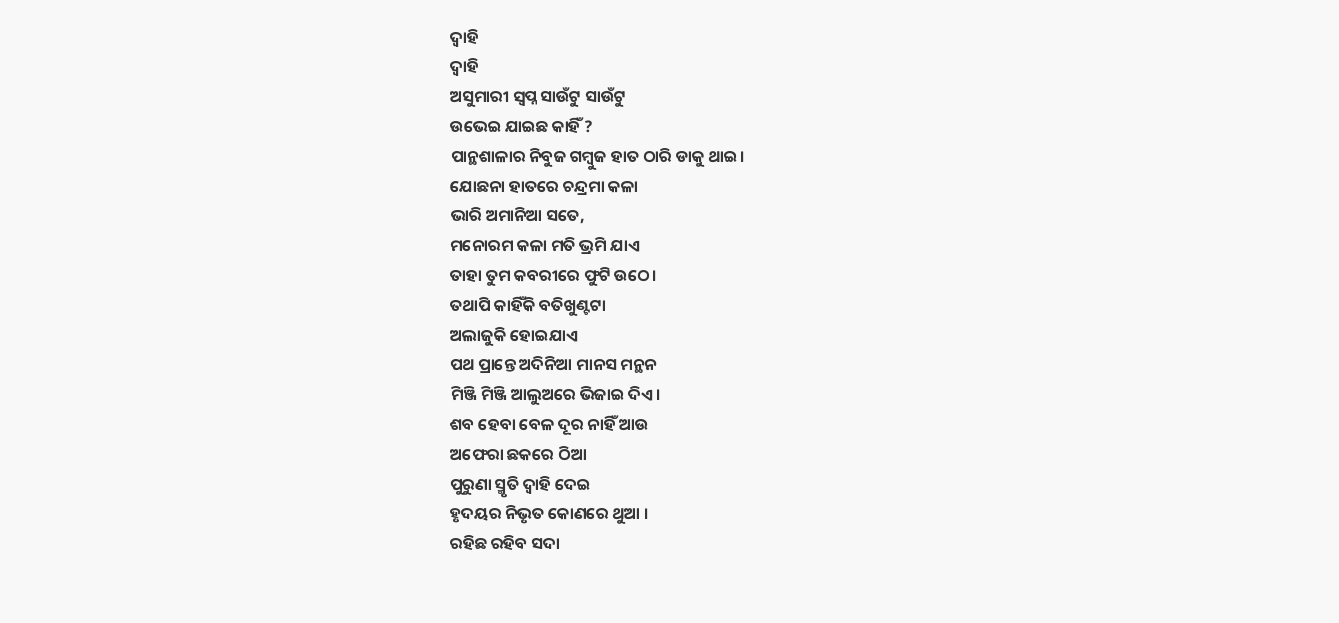ଦ୍ୱାହି
ଦ୍ୱାହି
ଅସୁମାରୀ ସ୍ୱପ୍ନ ସାଉଁଟୁ ସାଉଁଟୁ
ଉଭେଇ ଯାଇଛ କାହିଁ ?
ପାନ୍ଥଶାଳାର ନିବୁଜ ଗମ୍ବୁଜ ହାତ ଠାରି ଡାକୁ ଥାଇ।
ଯୋଛନା ହାତରେ ଚନ୍ଦ୍ରମା କଳା
ଭାରି ଅମାନିଆ ସତେ,
ମନୋରମ କଳା ମତି ଭ୍ରମି ଯାଏ
ତାହା ତୁମ କବରୀରେ ଫୁଟି ଉଠେ।
ତଥାପି କାହିଁକି ବତିଖୁଣ୍ଟଟା
ଅଲାଜୁକି ହୋଇଯାଏ
ପଥ ପ୍ରାନ୍ତେ ଅଦିନିଆ ମାନସ ମନ୍ଥନ
ମିଞ୍ଜି ମିଞ୍ଜି ଆଲୁଅରେ ଭିଜାଇ ଦିଏ।
ଶବ ହେବା ବେଳ ଦୂର ନାହିଁ ଆଉ
ଅଫେରା ଛକରେ ଠିଆ
ପୁରୁଣା ସ୍ମୃତି ଦ୍ୱାହି ଦେଇ
ହୃଦୟର ନିଭୃତ କୋଣରେ ଥୁଆ ।
ରହିଛ ରହିବ ସଦା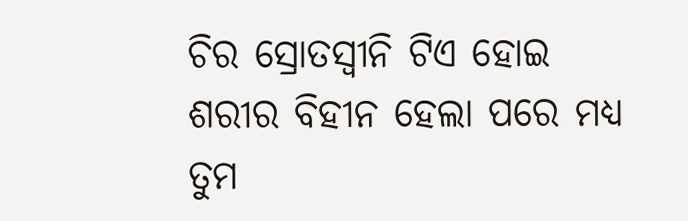ଚିର ସ୍ରୋତସ୍ଵୀନି ଟିଏ ହୋଇ
ଶରୀର ବିହୀନ ହେଲା ପରେ ମଧ୍ୟ
ତୁମ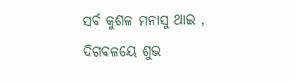ସର୍ବ କୁଶଳ ମନାସୁ ଥାଇ ,
ଦିଗବଳୟେ ଶୁଭ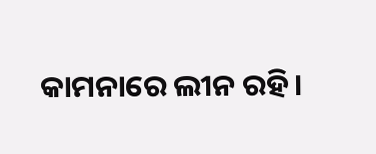କାମନାରେ ଲୀନ ରହି।